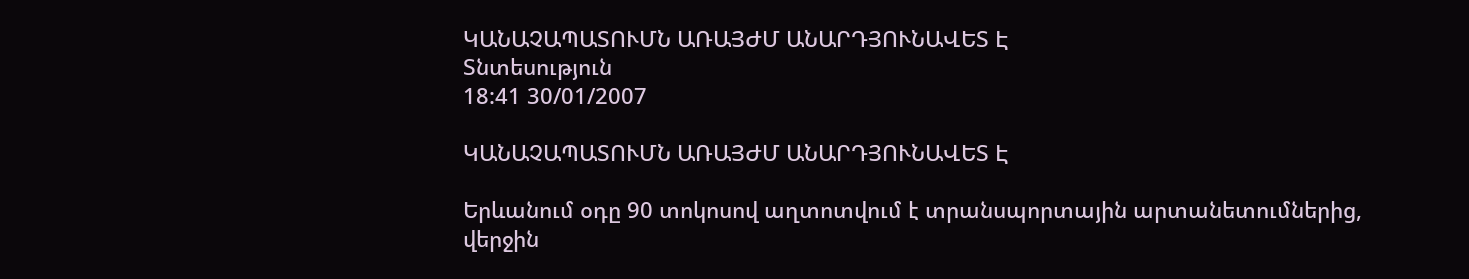ԿԱՆԱՉԱՊԱՏՈՒՄՆ ԱՌԱՅԺՄ ԱՆԱՐԴՅՈՒՆԱՎԵՏ Է
Տնտեսություն
18:41 30/01/2007

ԿԱՆԱՉԱՊԱՏՈՒՄՆ ԱՌԱՅԺՄ ԱՆԱՐԴՅՈՒՆԱՎԵՏ Է

Երևանում օդը 90 տոկոսով աղտոտվում է տրանսպորտային արտանետումներից, վերջին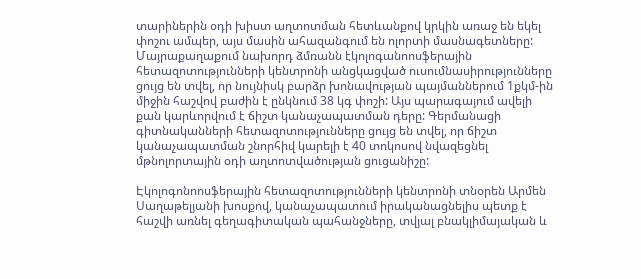տարիներին օդի խիստ աղտոտման հետևանքով կրկին առաջ են եկել փոշու ամպեր, այս մասին ահազանգում են ոլորտի մասնագետները: Մայրաքաղաքում նախորդ ձմռանն էկոլոգանոոսֆերային հետազոտությունների կենտրոնի անցկացված ուսումնասիրությունները ցույց են տվել, որ նույնիսկ բարձր խոնավության պայմաններում 1քկմ-ին միջին հաշվով բաժին է ընկնում 38 կգ փոշի: Այս պարագայում ավելի քան կարևորվում է ճիշտ կանաչապատման դերը: Գերմանացի գիտնականների հետազոտությունները ցույց են տվել, որ ճիշտ կանաչապատման շնորհիվ կարելի է 40 տոկոսով նվազեցնել մթնոլորտային օդի աղտոտվածության ցուցանիշը:

Էկոլոգոնոոսֆերային հետազոտությունների կենտրոնի տնօրեն Արմեն Սաղաթելյանի խոսքով, կանաչապատում իրականացնելիս պետք է հաշվի առնել գեղագիտական պահանջները, տվյալ բնակլիմայական և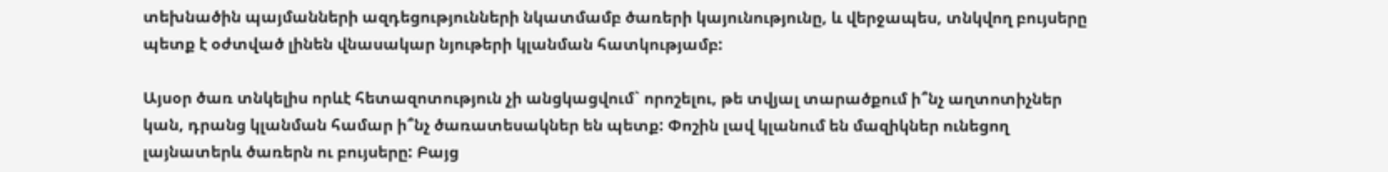տեխնածին պայմանների ազդեցությունների նկատմամբ ծառերի կայունությունը, և վերջապես, տնկվող բույսերը պետք է օժտված լինեն վնասակար նյութերի կլանման հատկությամբ:

Այսօր ծառ տնկելիս որևէ հետազոտություն չի անցկացվում` որոշելու, թե տվյալ տարածքում ի՞նչ աղտոտիչներ կան, դրանց կլանման համար ի՞նչ ծառատեսակներ են պետք: Փոշին լավ կլանում են մազիկներ ունեցող լայնատերև ծառերն ու բույսերը: Բայց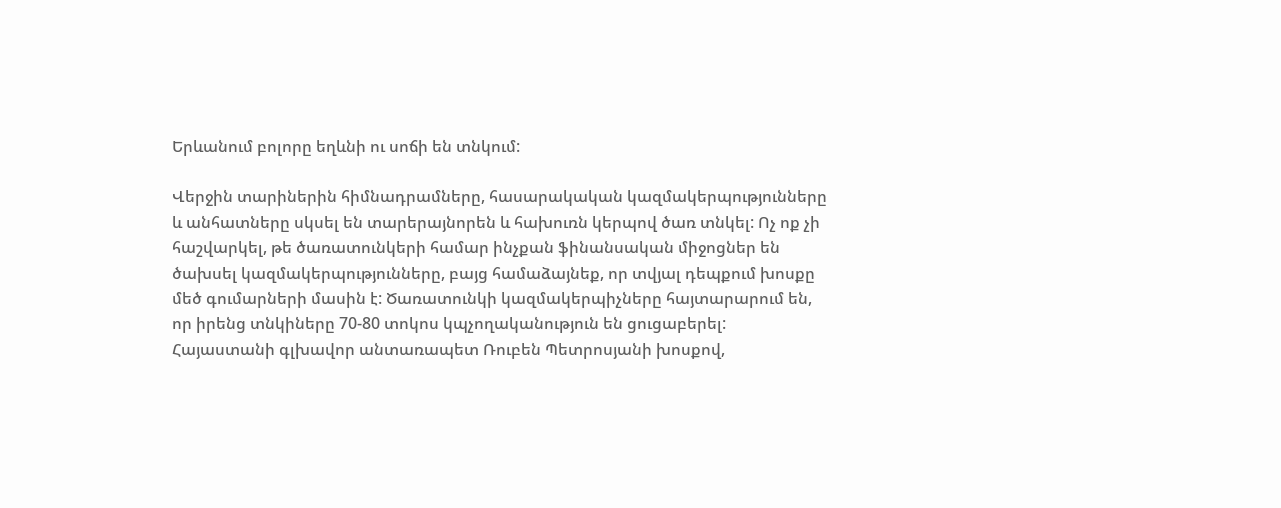Երևանում բոլորը եղևնի ու սոճի են տնկում:

Վերջին տարիներին հիմնադրամները, հասարակական կազմակերպությունները և անհատները սկսել են տարերայնորեն և հախուռն կերպով ծառ տնկել: Ոչ ոք չի հաշվարկել, թե ծառատունկերի համար ինչքան ֆինանսական միջոցներ են ծախսել կազմակերպությունները, բայց համաձայնեք, որ տվյալ դեպքում խոսքը մեծ գումարների մասին է: Ծառատունկի կազմակերպիչները հայտարարում են, որ իրենց տնկիները 70-80 տոկոս կպչողականություն են ցուցաբերել: Հայաստանի գլխավոր անտառապետ Ռուբեն Պետրոսյանի խոսքով,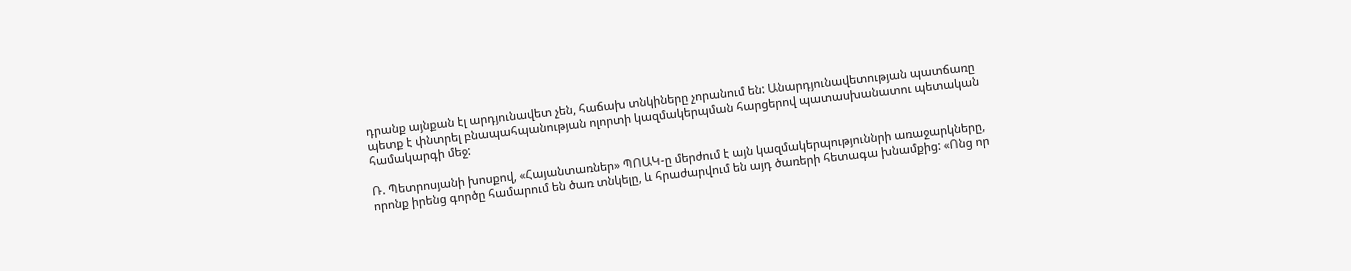դրանք այնքան էլ արդյունավետ չեն, հաճախ տնկիները չորանում են: Անարդյունավետության պատճառը պետք է փնտրել բնապահպանության ոլորտի կազմակերպման հարցերով պատասխանատու պետական համակարգի մեջ:

Ռ. Պետրոսյանի խոսքով, «Հայանտառներ» ՊՈԱԿ-ը մերժում է այն կազմակերպություննրի առաջարկները, որոնք իրենց գործը համարում են ծառ տնկելը, և հրաժարվում են այդ ծառերի հետագա խնամքից: «Ոնց որ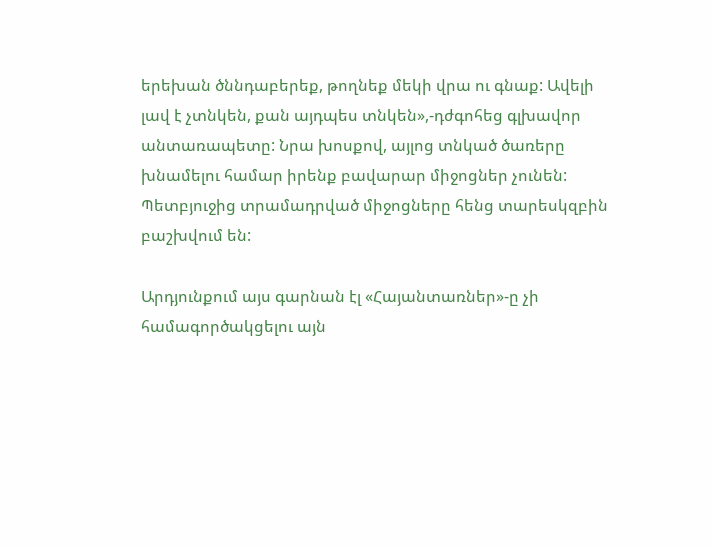երեխան ծննդաբերեք, թողնեք մեկի վրա ու գնաք: Ավելի լավ է չտնկեն, քան այդպես տնկեն»,-դժգոհեց գլխավոր անտառապետը: Նրա խոսքով, այլոց տնկած ծառերը խնամելու համար իրենք բավարար միջոցներ չունեն: Պետբյուջից տրամադրված միջոցները հենց տարեսկզբին բաշխվում են:

Արդյունքում այս գարնան էլ «Հայանտառներ»-ը չի համագործակցելու այն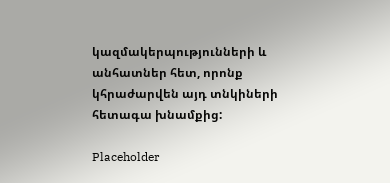կազմակերպությունների և անհատներ հետ, որոնք կհրաժարվեն այդ տնկիների հետագա խնամքից:

Placeholder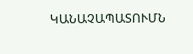ԿԱՆԱՉԱՊԱՏՈՒՄՆ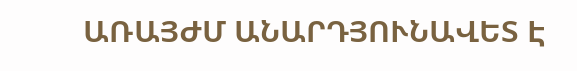ԱՌԱՅԺՄ ԱՆԱՐԴՅՈՒՆԱՎԵՏ Է